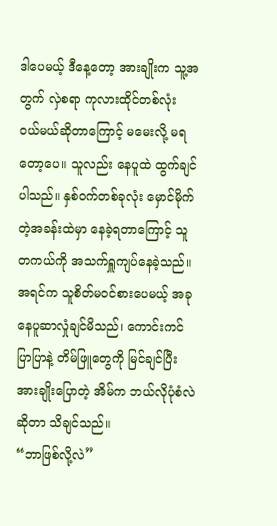ဒါပေမယ့် ဒီနေ့တော့ အားချိုးက သူ့အတွက် လှဲစရာ ကုလားထိုင်တစ်လုံး ဝယ်မယ်ဆိုတာကြောင့် မမေးလို့ မရတော့ပေ။ သူလည်း နေပူထဲ ထွက်ချင်ပါသည်။ နှစ်ဝက်တစ်ခုလုံး မှောင်မိုက်တဲ့အခန်းထဲမှာ နေခဲ့ရတာကြောင့် သူတကယ်ကို အသက်ရှူကျပ်နေခဲ့သည်။ အရင်က သူစိတ်မဝင်စားပေမယ့် အခု နေပူဆာလှုံချင်မိသည်၊ ကောင်းကင်ပြာပြာနဲ့ တိမ်ဖြူတွေကို မြင်ချင်ပြီး အားချိုးပြောတဲ့ အိမ်က ဘယ်လိုပုံစံလဲဆိုတာ သိချင်သည်။
“ဘာဖြစ်လို့လဲ”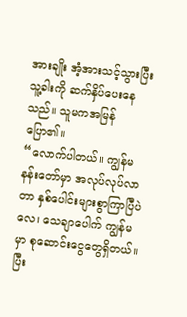အားချိုး အံ့အားသင့်သွားပြီး သူ့ခါးကို ဆက်နှိပ်ပေးနေသည်။ သူမကအမြန် ပြော၏။
“လောက်ပါတယ်။ ကျွန်မ နန်းတော်မှာ အလုပ်လုပ်လာတာ နှစ်ပေါင်းများစွာကြာပြီပဲလေ၊ သေချာပေါက် ကျွန်မမှာ စုဆောင်းငွေတွေရှိတယ်။ ပြီး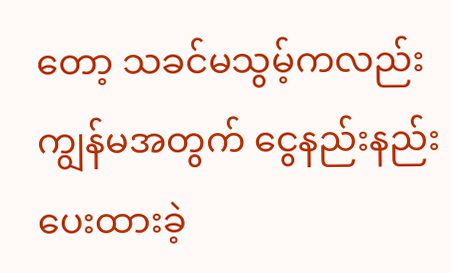တော့ သခင်မသွမ့်ကလည်း ကျွန်မအတွက် ငွေနည်းနည်း ပေးထားခဲ့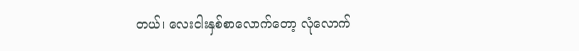တယ်၊ လေးငါးနှစ်စာလောက်တော့ လုံလောက်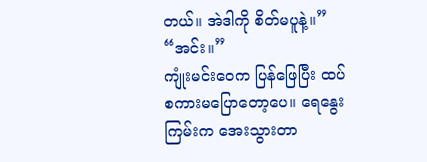တယ်။ အဲဒါကို စိတ်မပူနဲ့။”
“အင်း။”
ကျုံးမင်းဝေက ပြန်ဖြေပြီး ထပ်စကားမပြောတော့ပေ။ ရေနွေးကြမ်းက အေးသွားတာ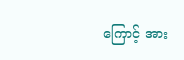ကြောင့် အား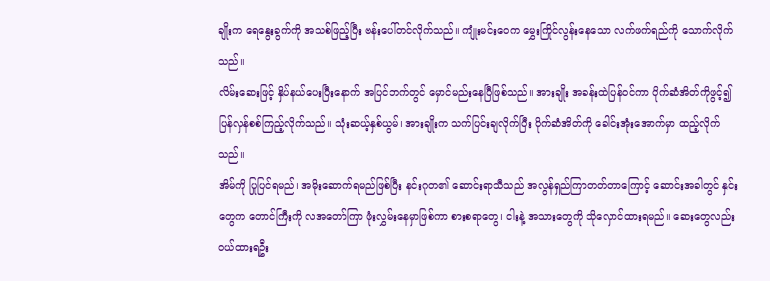ချိုးက ရေနွေးခွက်ကို အသစ်ဖြည့်ပြီး ဗန်းပေါ်တင်လိုက်သည်။ ကျုံးမင်းဝေက မွှေးကြိုင်လွန်းနေသော လက်ဖက်ရည်ကို သောက်လိုက်သည်။
လိမ်းဆေးဖြင့် နှိပ်နယ်ပေးပြီးနောက် အပြင်ဘက်တွင် မှောင်မည်းနေပြီဖြစ်သည်။ အားချိုး အခန်းထဲပြန်ဝင်ကာ ပိုက်ဆံအိတ်ကိုဖွင့်၍ ပြန်လှန်စစ်ကြည့်လိုက်သည်။ သုံးဆယ့်နှစ်ယွမ်၊ အားချိုးက သက်ပြင်းချလိုက်ပြီး ပိုက်ဆံအိတ်ကို ခေါင်းအုံးအောက်မှာ ထည့်လိုက်သည်။
အိမ်ကို ပြုပြင်ရမည်၊ အမိုးဆောက်ရမည်ဖြစ်ပြီး နင်းဂုတ၏ ဆောင်းရာသီသည် အလွန်ရှည်ကြာတတ်တာကြောင့် ဆောင်းအခါတွင် နှင်းတွေက တောင်ကြီးကို လအတော်ကြာ ဖုံးလွှမ်းနေမှာဖြစ်ကာ စားစရာတွေ၊ ငါးနဲ့ အသားတွေကို သိုလှောင်ထားရမည်။ ဆေးတွေလည်း ဝယ်ထားရဦး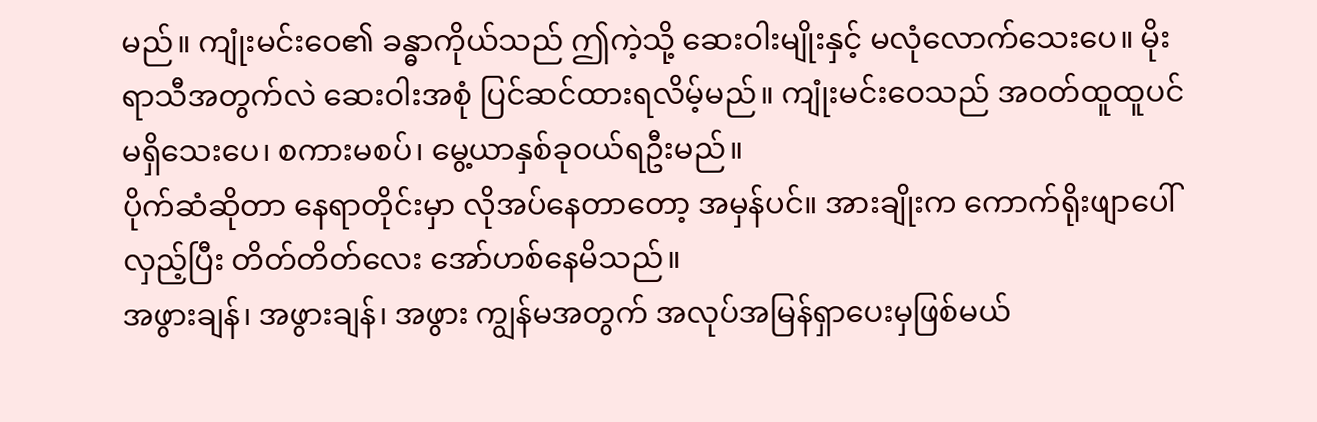မည်။ ကျုံးမင်းဝေ၏ ခန္ဓာကိုယ်သည် ဤကဲ့သို့ ဆေးဝါးမျိုးနှင့် မလုံလောက်သေးပေ။ မိုးရာသီအတွက်လဲ ဆေးဝါးအစုံ ပြင်ဆင်ထားရလိမ့်မည်။ ကျုံးမင်းဝေသည် အဝတ်ထူထူပင်မရှိသေးပေ၊ စကားမစပ်၊ မွေ့ယာနှစ်ခုဝယ်ရဦးမည်။
ပိုက်ဆံဆိုတာ နေရာတိုင်းမှာ လိုအပ်နေတာတော့ အမှန်ပင်။ အားချိုးက ကောက်ရိုးဖျာပေါ် လှည့်ပြီး တိတ်တိတ်လေး အော်ဟစ်နေမိသည်။
အဖွားချန်၊ အဖွားချန်၊ အဖွား ကျွန်မအတွက် အလုပ်အမြန်ရှာပေးမှဖြစ်မယ်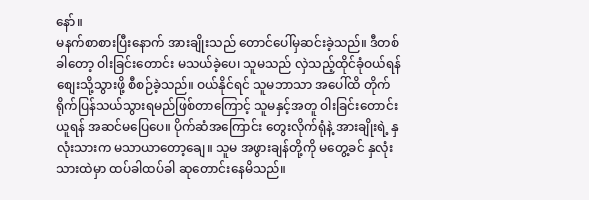နော်။
မနက်စာစားပြီးနောက် အားချိုးသည် တောင်ပေါ်မှဆင်းခဲ့သည်။ ဒီတစ်ခါတော့ ဝါးခြင်းတောင်း မသယ်ခဲ့ပေ၊ သူမသည် လှဲသည့်ထိုင်ခုံဝယ်ရန် စျေးသို့သွားဖို့ စီစဉ်ခဲ့သည်။ ဝယ်နိုင်ရင် သူမဘာသာ အပေါ်ထိ တိုက်ရိုက်ပြန်သယ်သွားရမည်ဖြစ်တာကြောင့် သူမနှင့်အတူ ဝါးခြင်းတောင်းယူရန် အဆင်မပြေပေ။ ပိုက်ဆံအကြောင်း တွေးလိုက်ရုံနဲ့ အားချိုးရဲ့ နှလုံးသားက မသာယာတော့ချေ။ သူမ အဖွားချန်တို့ကို မတွေ့ခင် နှလုံးသားထဲမှာ ထပ်ခါထပ်ခါ ဆုတောင်းနေမိသည်။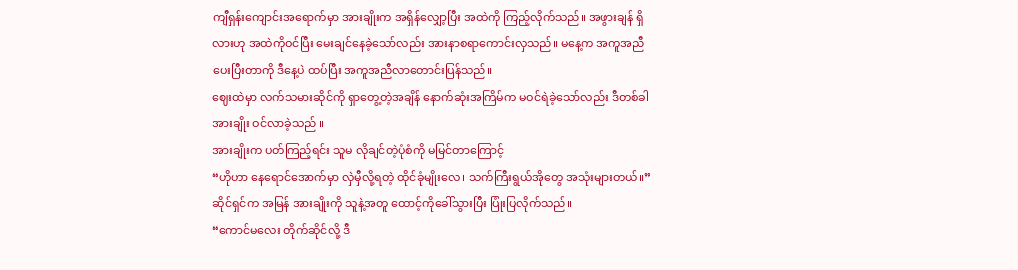ကျီရှန်းကျောင်းအရောက်မှာ အားချိုးက အရှိန်လျှော့ပြီး အထဲကို ကြည့်လိုက်သည်။ အဖွားချန် ရှိလားဟု အထဲကိုဝင်ပြီး မေးချင်နေခဲ့သော်လည်း အားနာစရာကောင်းလှသည်။ မနေ့က အကူအညီပေးပြီးတာကို ဒီနေ့ပဲ ထပ်ပြီး အကူအညီလာတောင်းပြန်သည်။
ဈေးထဲမှာ လက်သမားဆိုင်ကို ရှာတွေ့တဲ့အချိန် နောက်ဆုံးအကြိမ်က မဝင်ရဲခဲ့သော်လည်း ဒီတစ်ခါ အားချိုး ဝင်လာခဲ့သည် ။
အားချိုးက ပတ်ကြည့်ရင်း သူမ လိုချင်တဲ့ပုံစံကို မမြင်တာကြောင့်
“ဟိုဟာ နေရောင်အောက်မှာ လှဲမှီလို့ရတဲ့ ထိုင်ခုံမျိုးလေ၊ သက်ကြီးရွယ်အိုတွေ အသုံးများတယ်။”
ဆိုင်ရှင်က အမြန် အားချိုးကို သူနဲ့အတူ ထောင့်ကိုခေါ်သွားပြီး ပြုံးပြလိုက်သည်။
“ကောင်မလေး တိုက်ဆိုင်လို့ ဒီ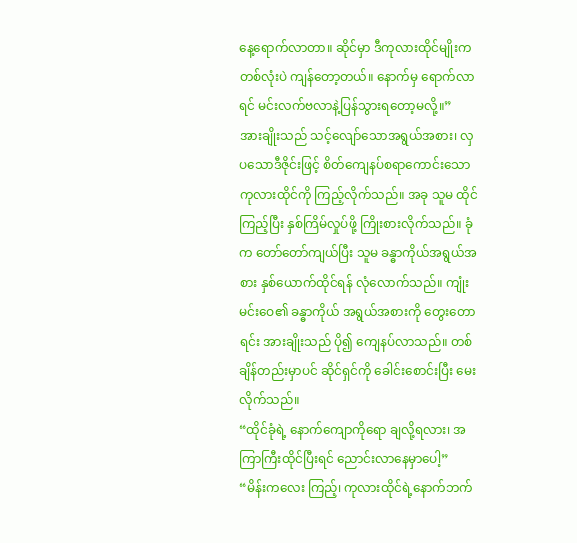နေ့ရောက်လာတာ။ ဆိုင်မှာ ဒီကုလားထိုင်မျိုးက တစ်လုံးပဲ ကျန်တော့တယ်။ နောက်မှ ရောက်လာရင် မင်းလက်ဗလာနဲ့ပြန်သွားရတော့မလို့။”
အားချိုးသည် သင့်လျော်သောအရွယ်အစား၊ လှပသောဒီဇိုင်းဖြင့် စိတ်ကျေနပ်စရာကောင်းသော ကုလားထိုင်ကို ကြည့်လိုက်သည်။ အခု သူမ ထိုင်ကြည့်ပြီး နှစ်ကြိမ်လှုပ်ဖို့ ကြိုးစားလိုက်သည်။ ခုံက တော်တော်ကျယ်ပြီး သူမ ခန္ဓာကိုယ်အရွယ်အစား နှစ်ယောက်ထိုင်ရန် လုံလောက်သည်။ ကျုံးမင်းဝေ၏ ခန္ဓာကိုယ် အရွယ်အစားကို တွေးတောရင်း အားချိုးသည် ပို၍ ကျေနပ်လာသည်။ တစ်ချိန်တည်းမှာပင် ဆိုင်ရှင်ကို ခေါင်းစောင်းပြီး မေးလိုက်သည်။
“ထိုင်ခုံရဲ့ နောက်ကျောကိုရော ချလို့ရလား၊ အကြာကြီးထိုင်ပြီးရင် ညောင်းလာနေမှာပေါ့”
“မိန်းကလေး ကြည့်၊ ကုလားထိုင်ရဲ့နောက်ဘက်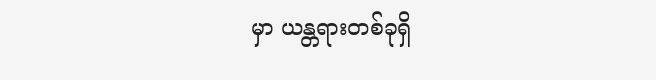မှာ ယန္တရားတစ်ခုရှိ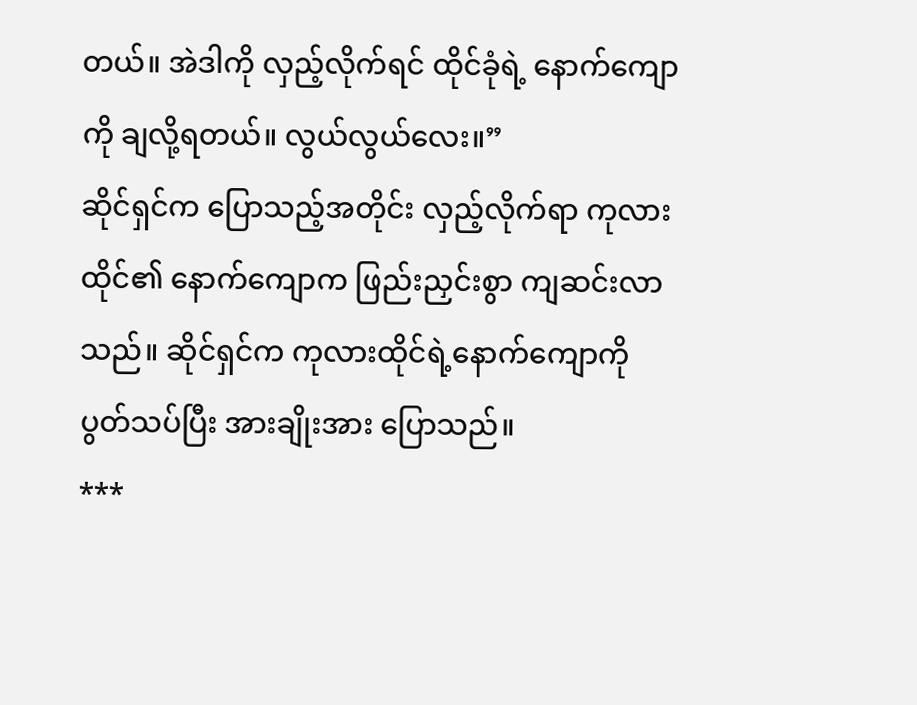တယ်။ အဲဒါကို လှည့်လိုက်ရင် ထိုင်ခုံရဲ့ နောက်ကျောကို ချလို့ရတယ်။ လွယ်လွယ်လေး။”
ဆိုင်ရှင်က ပြောသည့်အတိုင်း လှည့်လိုက်ရာ ကုလားထိုင်၏ နောက်ကျောက ဖြည်းညှင်းစွာ ကျဆင်းလာသည်။ ဆိုင်ရှင်က ကုလားထိုင်ရဲ့နောက်ကျောကို ပွတ်သပ်ပြီး အားချိုးအား ပြောသည်။
***